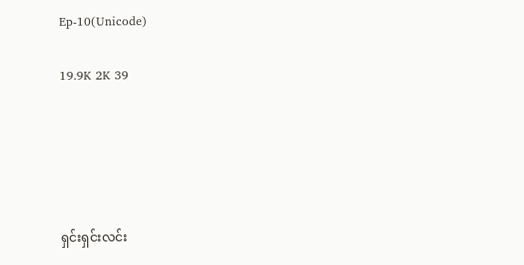Ep-10(Unicode)

19.9K 2K 39





ရှင်းရှင်းလင်း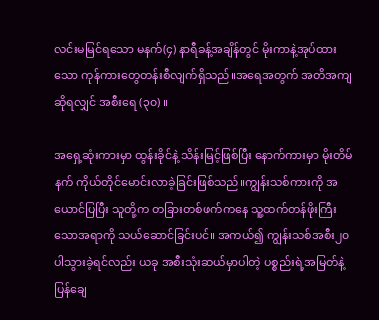လင်းမမြင်ရသော မနက်(၄) နာရီခန့်အချိန်တွင် မိုးကာနဲ့အုပ်ထားသော ကုန်ကားတွေတန်းစီလျက်ရှိသည်။အရေအတွက် အတိအကျဆိုရလျှင် အစီးရေ (၃၀) ။

အရှေ့ဆုံးကားမှာ ထွန်းခိုင်နဲ့ သိန်းမြင့်ဖြစ်ပြီး နောက်ကားမှာ မိုးတိမ်နက် ကိုယ်တိုင်မောင်းလာခဲ့ခြင်းဖြစ်သည်။ကျွန်းသစ်ကားကို အယောင်ပြပြီး သူတို့က တခြားတစ်ဖက်ကနေ သူ့ထက်တန်ဖိုးကြီးသောအရာကို သယ်ဆောင်ခြင်းပင်။ အကယ်၍ ကျွန်းသစ်အစီး၂၀ ပါသွားခဲ့ရင်လည်း ယခု အစီးသုံးဆယ်မှာပါတဲ့ ပစ္စည်းရဲ့အမြတ်နဲ့ ပြန်ချေ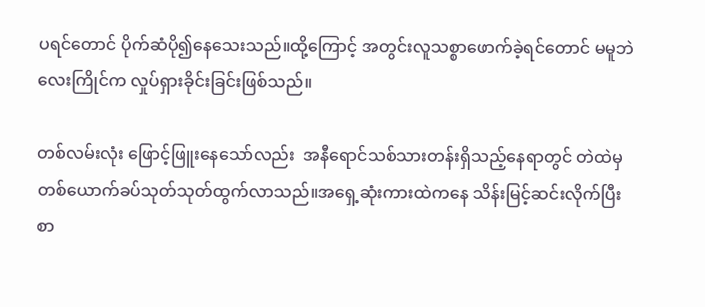ပရင်တောင် ပိုက်ဆံပို၍နေသေးသည်။ထို့ကြောင့် အတွင်းလူသစ္စာဖောက်ခဲ့ရင်တောင် မမူဘဲ လေးကြိုင်က လှုပ်ရှားခိုင်းခြင်းဖြစ်သည်။

တစ်လမ်းလုံး ဖြောင့်ဖြူးနေသော်လည်း  အနီရောင်သစ်သားတန်းရှိသည့်နေရာတွင် တဲထဲမှ တစ်ယောက်ခပ်သုတ်သုတ်ထွက်လာသည်။အရှေ့ဆုံးကားထဲကနေ သိန်းမြင့်ဆင်းလိုက်ပြီး စာ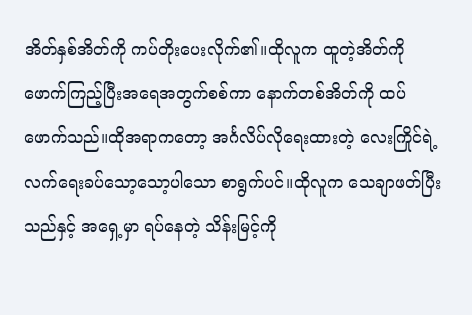အိတ်နှစ်အိတ်ကို ကပ်တိုးပေးလိုက်၏။ထိုလူက ထူတဲ့အိတ်ကိုဖောက်ကြည့်ပြီးအရေအတွက်စစ်ကာ နောက်တစ်အိတ်ကို ထပ်ဖောက်သည်။ထိုအရာကတော့ အင်္ဂလိပ်လိုရေးထားတဲ့ လေးကြိုင်ရဲ့ လက်ရေးခပ်သော့သော့ပါသော စာရွက်ပင်။ထိုလူက သေချာဖတ်ပြီးသည်နှင့် အရှေ့မှာ ရပ်နေတဲ့ သိန်းမြင့်ကို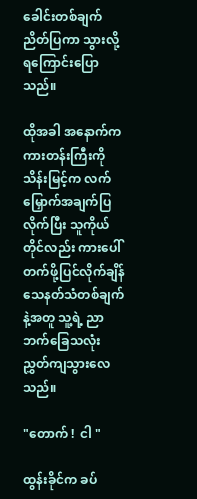ခေါင်းတစ်ချက်ညိတ်ပြကာ သွားလို့ရကြောင်းပြောသည်။

ထိုအခါ အနောက်က ကားတန်းကြီးကို သိန်းမြင့်က လက်မြှောက်အချက်ပြလိုက်ပြီး သူကိုယ်တိုင်လည်း ကားပေါ်တက်ဖို့ပြင်လိုက်ချိန် သေနတ်သံတစ်ချက်နဲ့အတူ သူ့ရဲ့ ညာဘက်ခြေသလုံးညွှတ်ကျသွားလေသည်။

"တောက် !  ငါ "

ထွန်းခိုင်က ခပ်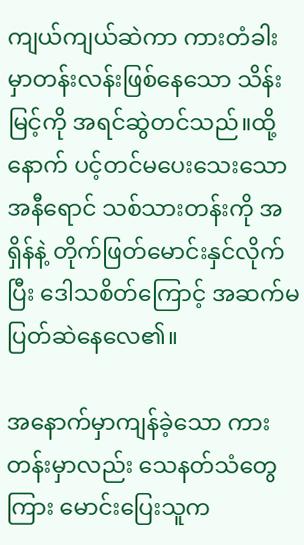ကျယ်ကျယ်ဆဲကာ ကားတံခါးမှာတန်းလန်းဖြစ်နေသော သိန်းမြင့်ကို အရင်ဆွဲတင်သည်။ထို့နောက် ပင့်တင်မပေးသေးသော အနီရောင် သစ်သားတန်းကို အရှိန်နဲ့ တိုက်ဖြတ်မောင်းနှင်လိုက်ပြီး ဒေါသစိတ်ကြောင့် အဆက်မပြတ်ဆဲနေလေ၏။

အနောက်မှာကျန်ခဲ့သော ကားတန်းမှာလည်း သေနတ်သံတွေကြား မောင်းပြေးသူက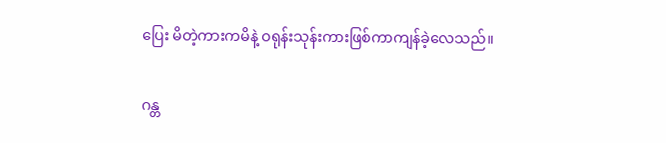ပြေး မိတဲ့ကားကမိနဲ့ ဝရုန်းသုန်းကားဖြစ်ကာကျန်ခဲ့လေသည်။

ဂန္တ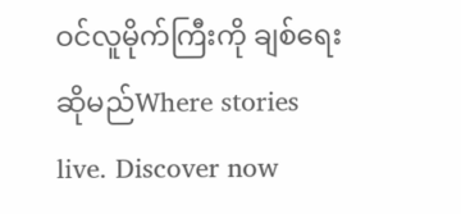ဝင်လူမိုက်ကြီးကို ချစ်ရေးဆိုမည်Where stories live. Discover now